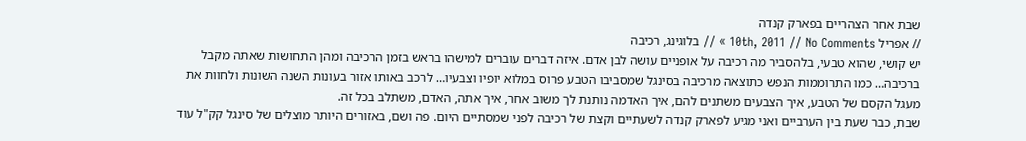שבת אחר הצהריים בפארק קנדה
// אפריל 10th, 2011 // No Comments » // בלוגינג, רכיבה
יש קושי, שהוא טבעי, בלהסביר מה רכיבה על אופניים עושה לבן אדם. איזה דברים עוברים למישהו בראש בזמן הרכיבה ומהן התחושות שאתה מקבל ברכיבה… כמו התרוממות הנפש כתוצאה מרכיבה בסינגל שמסביבו הטבע פרוס במלוא יופיו וצבעיו… לרכב באותו אזור בעונות השנה השונות ולחוות את מעגל הקסם של הטבע, איך הצבעים משתנים להם, איך האדמה נותנת לך משוב אחר, איך אתה, האדם, משתלב בכל זה.
שבת, כבר שעת בין הערביים ואני מגיע לפארק קנדה לשעתיים וקצת של רכיבה לפני שמסתיים היום. פה ושם, באזורים היותר מוצלים של סינגל קק"ל עוד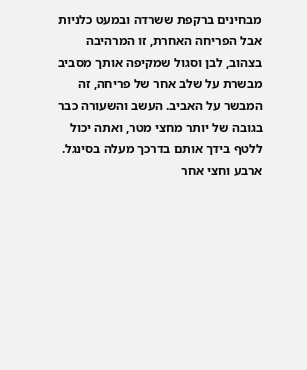מבחינים ברקפת ששרדה ובמעט כלניות אבל הפריחה האחרת, זו המרהיבה בצהוב, לבן וסגול שמקיפה אותך מסביב מבשרת על שלב אחר של פריחה, זה המבשר על האביב. העשב והשעורה כבר בגובה של יותר מחצי מטר, ואתה יכול ללטף בידך אותם בדרכך מעלה בסינגל. ארבע וחצי אחר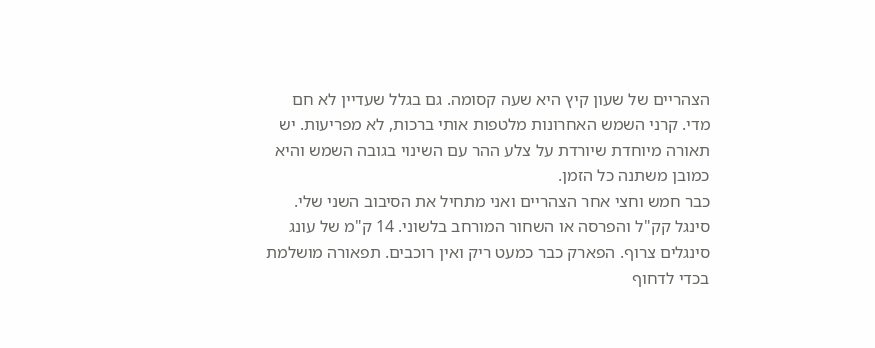הצהריים של שעון קיץ היא שעה קסומה. גם בגלל שעדיין לא חם מדי. קרני השמש האחרונות מלטפות אותי ברכות, לא מפריעות. יש תאורה מיוחדת שיורדת על צלע ההר עם השינוי בגובה השמש והיא כמובן משתנה כל הזמן.
כבר חמש וחצי אחר הצהריים ואני מתחיל את הסיבוב השני שלי. סינגל קק"ל והפרסה או השחור המורחב בלשוני. 14 ק"מ של עונג סינגלים צרוף. הפארק כבר כמעט ריק ואין רוכבים. תפאורה מושלמת בכדי לדחוף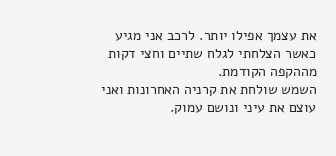את עצמך אפילו יותר. לרכב אני מגיע כאשר הצלחתי לגלח שתיים וחצי דקות מההקפה הקודמת.
השמש שולחת את קרניה האחרונות ואני עוצם את עיני ונושם עמוק.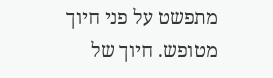מתפשט על פני חיוך מטופש. חיוך של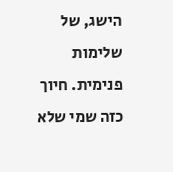הישג, של שלימות פנימית. חיוך כזה שמי שלא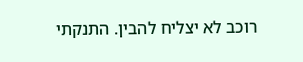רוכב לא יצליח להבין. התנקתי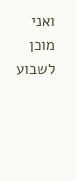ואני מוכן לשבוע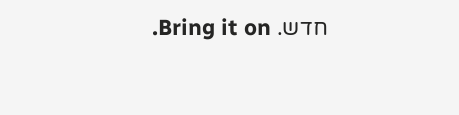חדש. Bring it on.